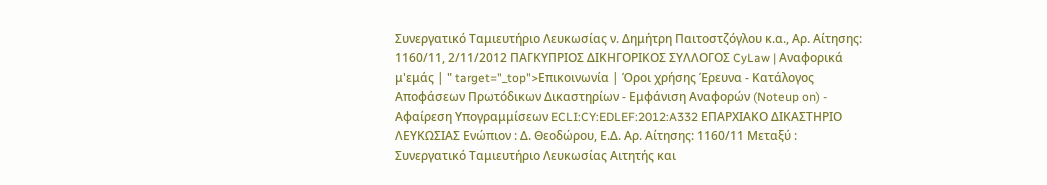Συνεργατικό Ταμιευτήριο Λευκωσίας ν. Δημήτρη Παιτοστζόγλου κ.α., Αρ. Αίτησης: 1160/11, 2/11/2012 ΠΑΓΚΥΠΡΙΟΣ ΔΙΚΗΓΟΡΙΚΟΣ ΣΥΛΛΟΓΟΣ CyLaw | Αναφορικά μ'εμάς | " target="_top">Επικοινωνία | Όροι χρήσης Έρευνα - Κατάλογος Αποφάσεων Πρωτόδικων Δικαστηρίων - Εμφάνιση Αναφορών (Noteup on) - Αφαίρεση Υπογραμμίσεων ECLI:CY:EDLEF:2012:A332 ΕΠΑΡΧΙΑΚΟ ΔΙΚΑΣΤΗΡΙΟ ΛΕΥΚΩΣΙΑΣ Ενώπιον : Δ. Θεοδώρου, Ε.Δ. Αρ. Αίτησης: 1160/11 Μεταξύ : Συνεργατικό Ταμιευτήριο Λευκωσίας Αιτητής και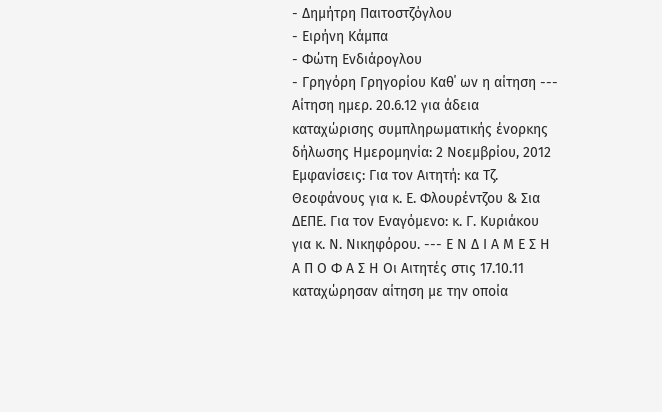- Δημήτρη Παιτοστζόγλου
- Ειρήνη Κάμπα
- Φώτη Ενδιάρογλου
- Γρηγόρη Γρηγορίου Καθ΄ ων η αίτηση --- Αίτηση ημερ. 20.6.12 για άδεια καταχώρισης συμπληρωματικής ένορκης δήλωσης Ημερομηνία: 2 Νοεμβρίου, 2012 Εμφανίσεις: Για τον Αιτητή: κα Τζ. Θεοφάνους για κ. Ε. Φλουρέντζου & Σια ΔΕΠΕ. Για τον Εναγόμενο: κ. Γ. Κυριάκου για κ. Ν. Νικηφόρου. --- Ε Ν Δ Ι Α Μ Ε Σ Η Α Π Ο Φ Α Σ Η Οι Αιτητές στις 17.10.11 καταχώρησαν αίτηση με την οποία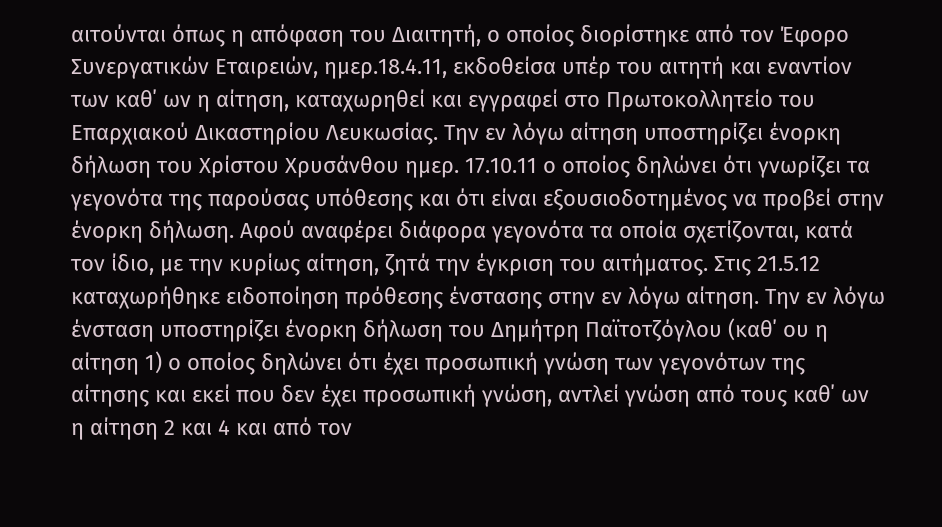αιτούνται όπως η απόφαση του Διαιτητή, ο οποίος διορίστηκε από τον Έφορο Συνεργατικών Εταιρειών, ημερ.18.4.11, εκδοθείσα υπέρ του αιτητή και εναντίον των καθ΄ ων η αίτηση, καταχωρηθεί και εγγραφεί στο Πρωτοκολλητείο του Επαρχιακού Δικαστηρίου Λευκωσίας. Την εν λόγω αίτηση υποστηρίζει ένορκη δήλωση του Χρίστου Χρυσάνθου ημερ. 17.10.11 ο οποίος δηλώνει ότι γνωρίζει τα γεγονότα της παρούσας υπόθεσης και ότι είναι εξουσιοδοτημένος να προβεί στην ένορκη δήλωση. Αφού αναφέρει διάφορα γεγονότα τα οποία σχετίζονται, κατά τον ίδιο, με την κυρίως αίτηση, ζητά την έγκριση του αιτήματος. Στις 21.5.12 καταχωρήθηκε ειδοποίηση πρόθεσης ένστασης στην εν λόγω αίτηση. Την εν λόγω ένσταση υποστηρίζει ένορκη δήλωση του Δημήτρη Παϊτοτζόγλου (καθ΄ ου η αίτηση 1) ο οποίος δηλώνει ότι έχει προσωπική γνώση των γεγονότων της αίτησης και εκεί που δεν έχει προσωπική γνώση, αντλεί γνώση από τους καθ΄ ων η αίτηση 2 και 4 και από τον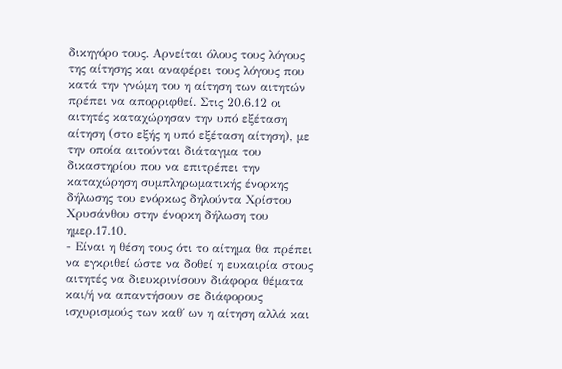δικηγόρο τους. Αρνείται όλους τους λόγους της αίτησης και αναφέρει τους λόγους που κατά την γνώμη του η αίτηση των αιτητών πρέπει να απορριφθεί. Στις 20.6.12 οι αιτητές καταχώρησαν την υπό εξέταση αίτηση (στο εξής η υπό εξέταση αίτηση), με την οποία αιτούνται διάταγμα του δικαστηρίου που να επιτρέπει την καταχώρηση συμπληρωματικής ένορκης δήλωσης του ενόρκως δηλούντα Χρίστου Χρυσάνθου στην ένορκη δήλωση του ημερ.17.10.
- Είναι η θέση τους ότι το αίτημα θα πρέπει να εγκριθεί ώστε να δοθεί η ευκαιρία στους αιτητές να διευκρινίσουν διάφορα θέματα και/ή να απαντήσουν σε διάφορους ισχυρισμούς των καθ΄ ων η αίτηση αλλά και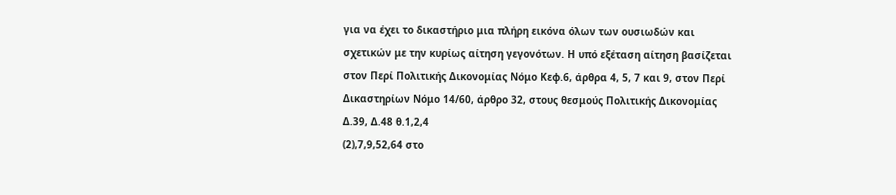για να έχει το δικαστήριο μια πλήρη εικόνα όλων των ουσιωδών και σχετικών με την κυρίως αίτηση γεγονότων. Η υπό εξέταση αίτηση βασίζεται στον Περί Πολιτικής Δικονομίας Νόμο Κεφ.6, άρθρα 4, 5, 7 και 9, στον Περί Δικαστηρίων Νόμο 14/60, άρθρο 32, στους θεσμούς Πολιτικής Δικονομίας Δ.39, Δ.48 θ.1,2,4
(2),7,9,52,64 στο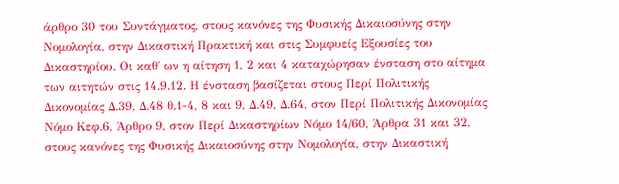άρθρο 30 του Συντάγματος, στους κανόνες της Φυσικής Δικαιοσύνης στην Νομολογία, στην Δικαστική Πρακτική και στις Συμφυείς Εξουσίες του Δικαστηρίου. Οι καθ΄ ων η αίτηση 1, 2 και 4 καταχώρησαν ένσταση στο αίτημα των αιτητών στις 14.9.12. Η ένσταση βασίζεται στους Περί Πολιτικής Δικονομίας Δ.39, Δ.48 θ.1-4, 8 και 9, Δ.49, Δ.64, στον Περί Πολιτικής Δικονομίας Νόμο Κεφ.6, Άρθρο 9, στον Περί Δικαστηρίων Νόμο 14/60, Άρθρα 31 και 32, στους κανόνες της Φυσικής Δικαιοσύνης στην Νομολογία, στην Δικαστική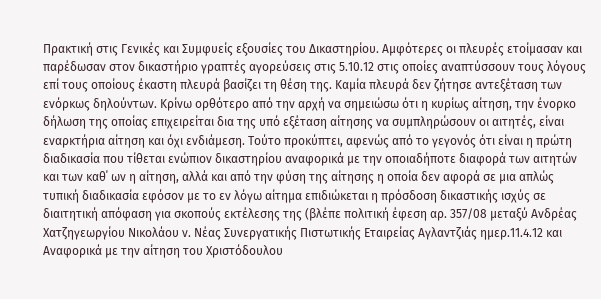Πρακτική στις Γενικές και Συμφυείς εξουσίες του Δικαστηρίου. Αμφότερες οι πλευρές ετοίμασαν και παρέδωσαν στον δικαστήριο γραπτές αγορεύσεις στις 5.10.12 στις οποίες αναπτύσσουν τους λόγους επί τους οποίους έκαστη πλευρά βασίζει τη θέση της. Καμία πλευρά δεν ζήτησε αντεξέταση των ενόρκως δηλούντων. Κρίνω ορθότερο από την αρχή να σημειώσω ότι η κυρίως αίτηση, την ένορκο δήλωση της οποίας επιχειρείται δια της υπό εξέταση αίτησης να συμπληρώσουν οι αιτητές, είναι εναρκτήρια αίτηση και όχι ενδιάμεση. Τούτο προκύπτει, αφενώς από το γεγονός ότι είναι η πρώτη διαδικασία που τίθεται ενώπιον δικαστηρίου αναφορικά με την οποιαδήποτε διαφορά των αιτητών και των καθ΄ ων η αίτηση, αλλά και από την φύση της αίτησης η οποία δεν αφορά σε μια απλώς τυπική διαδικασία εφόσον με το εν λόγω αίτημα επιδιώκεται η πρόσδοση δικαστικής ισχύς σε διαιτητική απόφαση για σκοπούς εκτέλεσης της (βλέπε πολιτική έφεση αρ. 357/08 μεταξύ Ανδρέας Χατζηγεωργίου Νικολάου ν. Νέας Συνεργατικής Πιστωτικής Εταιρείας Αγλαντζιάς ημερ.11.4.12 και Αναφορικά με την αίτηση του Χριστόδουλου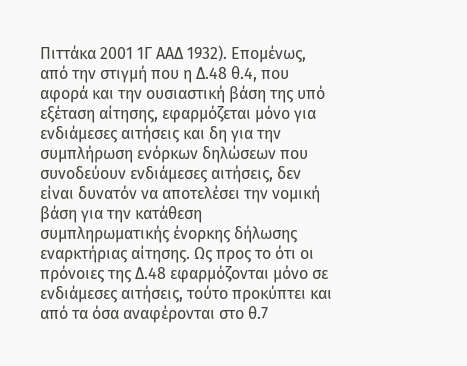Πιττάκα 2001 1Γ ΑΑΔ 1932). Επομένως, από την στιγμή που η Δ.48 θ.4, που αφορά και την ουσιαστική βάση της υπό εξέταση αίτησης, εφαρμόζεται μόνο για ενδιάμεσες αιτήσεις και δη για την συμπλήρωση ενόρκων δηλώσεων που συνοδεύουν ενδιάμεσες αιτήσεις, δεν είναι δυνατόν να αποτελέσει την νομική βάση για την κατάθεση συμπληρωματικής ένορκης δήλωσης εναρκτήριας αίτησης. Ως προς το ότι οι πρόνοιες της Δ.48 εφαρμόζονται μόνο σε ενδιάμεσες αιτήσεις, τούτο προκύπτει και από τα όσα αναφέρονται στο θ.7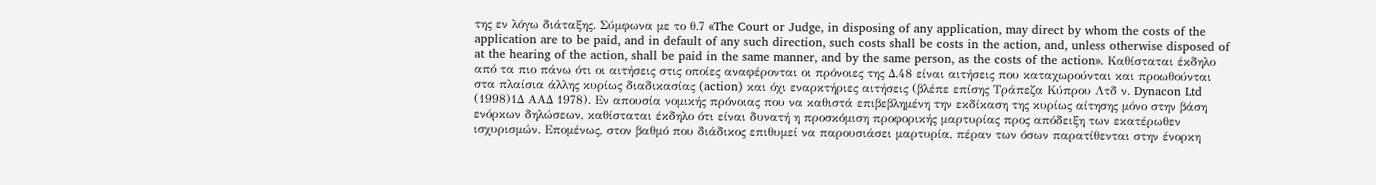της εν λόγω διάταξης. Σύμφωνα με το θ.7 «The Court or Judge, in disposing of any application, may direct by whom the costs of the application are to be paid, and in default of any such direction, such costs shall be costs in the action, and, unless otherwise disposed of at the hearing of the action, shall be paid in the same manner, and by the same person, as the costs of the action». Καθίσταται έκδηλο από τα πιο πάνω ότι οι αιτήσεις στις οποίες αναφέρονται οι πρόνοιες της Δ.48 είναι αιτήσεις που καταχωρούνται και προωθούνται στα πλαίσια άλλης κυρίως διαδικασίας (action) και όχι εναρκτήριες αιτήσεις (βλέπε επίσης Τράπεζα Κύπρου Λτδ ν. Dynacon Ltd
(1998)1Δ ΑΑΔ 1978). Εν απουσία νομικής πρόνοιας που να καθιστά επιβεβλημένη την εκδίκαση της κυρίως αίτησης μόνο στην βάση ενόρκων δηλώσεων, καθίσταται έκδηλο ότι είναι δυνατή η προσκόμιση προφορικής μαρτυρίας προς απόδειξη των εκατέρωθεν ισχυρισμών. Επομένως, στον βαθμό που διάδικος επιθυμεί να παρουσιάσει μαρτυρία, πέραν των όσων παρατίθενται στην ένορκη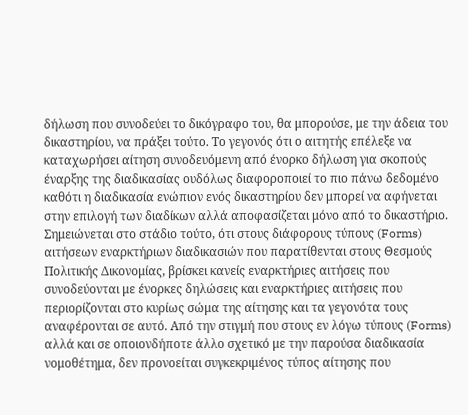δήλωση που συνοδεύει το δικόγραφο του, θα μπορούσε, με την άδεια του δικαστηρίου, να πράξει τούτο. Το γεγονός ότι ο αιτητής επέλεξε να καταχωρήσει αίτηση συνοδευόμενη από ένορκο δήλωση για σκοπούς έναρξης της διαδικασίας ουδόλως διαφοροποιεί το πιο πάνω δεδομένο καθότι η διαδικασία ενώπιον ενός δικαστηρίου δεν μπορεί να αφήνεται στην επιλογή των διαδίκων αλλά αποφασίζεται μόνο από το δικαστήριο. Σημειώνεται στο στάδιο τούτο, ότι στους διάφορους τύπους (Forms) αιτήσεων εναρκτήριων διαδικασιών που παρατίθενται στους Θεσμούς Πολιτικής Δικονομίας, βρίσκει κανείς εναρκτήριες αιτήσεις που συνοδεύονται με ένορκες δηλώσεις και εναρκτήριες αιτήσεις που περιορίζονται στο κυρίως σώμα της αίτησης και τα γεγονότα τους αναφέρονται σε αυτό. Από την στιγμή που στους εν λόγω τύπους (Forms) αλλά και σε οποιονδήποτε άλλο σχετικό με την παρούσα διαδικασία νομοθέτημα, δεν προνοείται συγκεκριμένος τύπος αίτησης που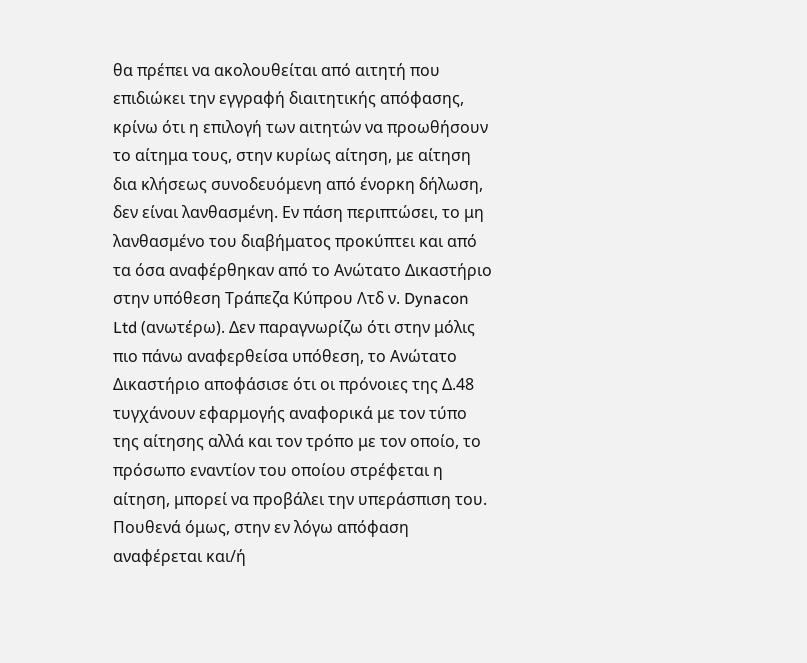θα πρέπει να ακολουθείται από αιτητή που επιδιώκει την εγγραφή διαιτητικής απόφασης, κρίνω ότι η επιλογή των αιτητών να προωθήσουν το αίτημα τους, στην κυρίως αίτηση, με αίτηση δια κλήσεως συνοδευόμενη από ένορκη δήλωση, δεν είναι λανθασμένη. Εν πάση περιπτώσει, το μη λανθασμένο του διαβήματος προκύπτει και από τα όσα αναφέρθηκαν από το Ανώτατο Δικαστήριο στην υπόθεση Τράπεζα Κύπρου Λτδ ν. Dynacon Ltd (ανωτέρω). Δεν παραγνωρίζω ότι στην μόλις πιο πάνω αναφερθείσα υπόθεση, το Ανώτατο Δικαστήριο αποφάσισε ότι οι πρόνοιες της Δ.48 τυγχάνουν εφαρμογής αναφορικά με τον τύπο της αίτησης αλλά και τον τρόπο με τον οποίο, το πρόσωπο εναντίον του οποίου στρέφεται η αίτηση, μπορεί να προβάλει την υπεράσπιση του. Πουθενά όμως, στην εν λόγω απόφαση αναφέρεται και/ή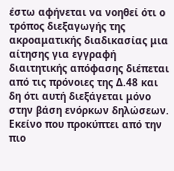έστω αφήνεται να νοηθεί ότι ο τρόπος διεξαγωγής της ακροαματικής διαδικασίας μια αίτησης για εγγραφή διαιτητικής απόφασης διέπεται από τις πρόνοιες της Δ.48 και δη ότι αυτή διεξάγεται μόνο στην βάση ενόρκων δηλώσεων. Εκείνο που προκύπτει από την πιο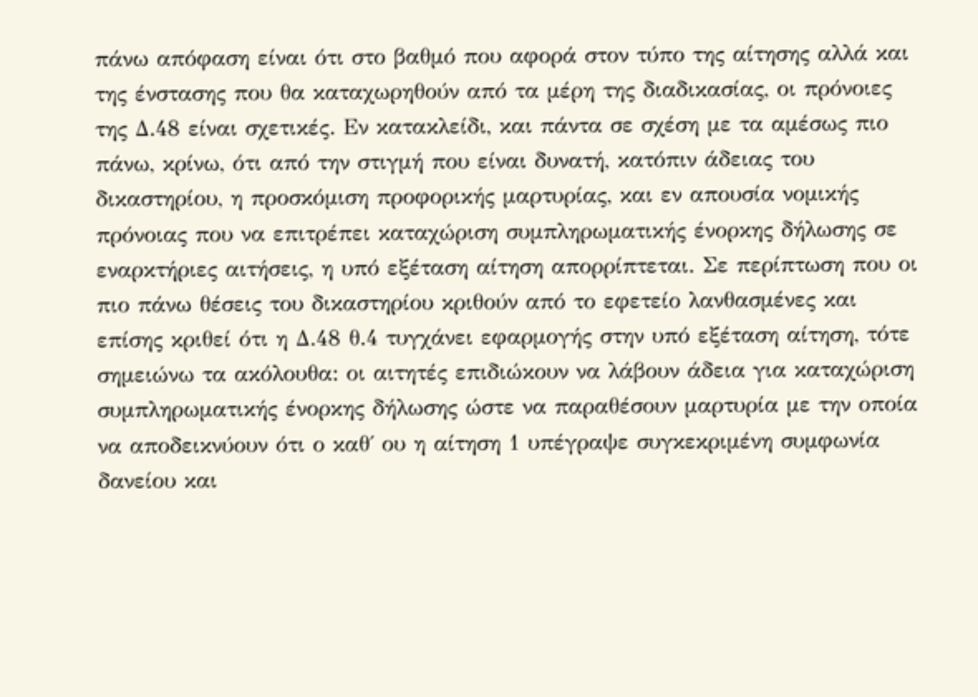πάνω απόφαση είναι ότι στο βαθμό που αφορά στον τύπο της αίτησης αλλά και της ένστασης που θα καταχωρηθούν από τα μέρη της διαδικασίας, οι πρόνοιες της Δ.48 είναι σχετικές. Εν κατακλείδι, και πάντα σε σχέση με τα αμέσως πιο πάνω, κρίνω, ότι από την στιγμή που είναι δυνατή, κατόπιν άδειας του δικαστηρίου, η προσκόμιση προφορικής μαρτυρίας, και εν απουσία νομικής πρόνοιας που να επιτρέπει καταχώριση συμπληρωματικής ένορκης δήλωσης σε εναρκτήριες αιτήσεις, η υπό εξέταση αίτηση απορρίπτεται. Σε περίπτωση που οι πιο πάνω θέσεις του δικαστηρίου κριθούν από το εφετείο λανθασμένες και επίσης κριθεί ότι η Δ.48 θ.4 τυγχάνει εφαρμογής στην υπό εξέταση αίτηση, τότε σημειώνω τα ακόλουθα: οι αιτητές επιδιώκουν να λάβουν άδεια για καταχώριση συμπληρωματικής ένορκης δήλωσης ώστε να παραθέσουν μαρτυρία με την οποία να αποδεικνύουν ότι ο καθ΄ ου η αίτηση 1 υπέγραψε συγκεκριμένη συμφωνία δανείου και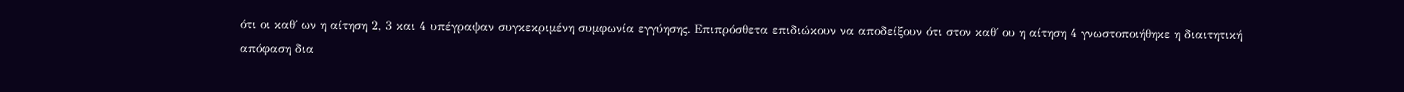ότι οι καθ΄ ων η αίτηση 2, 3 και 4 υπέγραψαν συγκεκριμένη συμφωνία εγγύησης. Επιπρόσθετα επιδιώκουν να αποδείξουν ότι στον καθ΄ ου η αίτηση 4 γνωστοποιήθηκε η διαιτητική απόφαση δια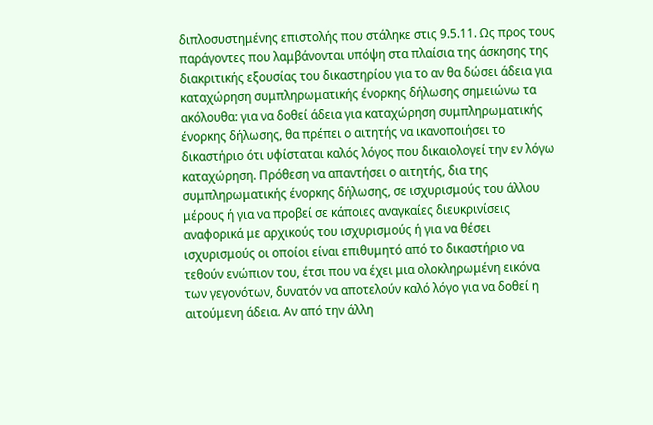διπλοσυστημένης επιστολής που στάληκε στις 9.5.11. Ως προς τους παράγοντες που λαμβάνονται υπόψη στα πλαίσια της άσκησης της διακριτικής εξουσίας του δικαστηρίου για το αν θα δώσει άδεια για καταχώρηση συμπληρωματικής ένορκης δήλωσης σημειώνω τα ακόλουθα: για να δοθεί άδεια για καταχώρηση συμπληρωματικής ένορκης δήλωσης, θα πρέπει ο αιτητής να ικανοποιήσει το δικαστήριο ότι υφίσταται καλός λόγος που δικαιολογεί την εν λόγω καταχώρηση. Πρόθεση να απαντήσει ο αιτητής, δια της συμπληρωματικής ένορκης δήλωσης, σε ισχυρισμούς του άλλου μέρους ή για να προβεί σε κάποιες αναγκαίες διευκρινίσεις αναφορικά με αρχικούς του ισχυρισμούς ή για να θέσει ισχυρισμούς οι οποίοι είναι επιθυμητό από το δικαστήριο να τεθούν ενώπιον του, έτσι που να έχει μια ολοκληρωμένη εικόνα των γεγονότων, δυνατόν να αποτελούν καλό λόγο για να δοθεί η αιτούμενη άδεια. Αν από την άλλη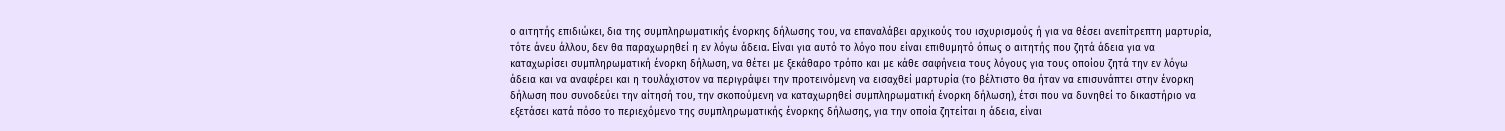ο αιτητής επιδιώκει, δια της συμπληρωματικής ένορκης δήλωσης του, να επαναλάβει αρχικούς του ισχυρισμούς ή για να θέσει ανεπίτρεπτη μαρτυρία, τότε άνευ άλλου, δεν θα παραχωρηθεί η εν λόγω άδεια. Είναι για αυτό το λόγο που είναι επιθυμητό όπως ο αιτητής που ζητά άδεια για να καταχωρίσει συμπληρωματική ένορκη δήλωση, να θέτει με ξεκάθαρο τρόπο και με κάθε σαφήνεια τους λόγους για τους οποίου ζητά την εν λόγω άδεια και να αναφέρει και η τουλάχιστον να περιγράψει την προτεινόμενη να εισαχθεί μαρτυρία (το βέλτιστο θα ήταν να επισυνάπτει στην ένορκη δήλωση που συνοδεύει την αίτησή του, την σκοπούμενη να καταχωρηθεί συμπληρωματική ένορκη δήλωση), έτσι που να δυνηθεί το δικαστήριο να εξετάσει κατά πόσο το περιεχόμενο της συμπληρωματικής ένορκης δήλωσης, για την οποία ζητείται η άδεια, είναι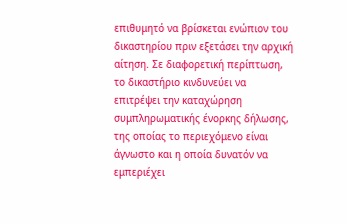επιθυμητό να βρίσκεται ενώπιον του δικαστηρίου πριν εξετάσει την αρχική αίτηση. Σε διαφορετική περίπτωση, το δικαστήριο κινδυνεύει να επιτρέψει την καταχώρηση συμπληρωματικής ένορκης δήλωσης, της οποίας το περιεχόμενο είναι άγνωστο και η οποία δυνατόν να εμπεριέχει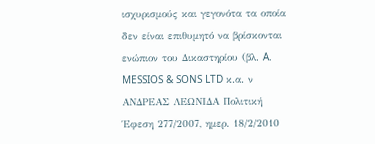ισχυρισμούς και γεγονότα τα οποία δεν είναι επιθυμητό να βρίσκονται ενώπιον του Δικαστηρίου (βλ. A. MESSIOS & SONS LTD κ.α. ν ΑΝΔΡΕΑΣ ΛΕΩΝΙΔΑ Πολιτική Έφεση 277/2007, ημερ. 18/2/2010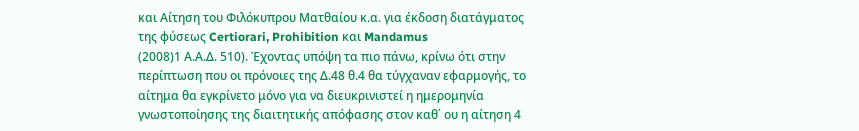και Αίτηση του Φιλόκυπρου Ματθαίου κ.α. για έκδοση διατάγματος της φύσεως Certiorari, Prohibition και Mandamus
(2008)1 Α.Α.Δ. 510). Έχοντας υπόψη τα πιο πάνω, κρίνω ότι στην περίπτωση που οι πρόνοιες της Δ.48 θ.4 θα τύγχαναν εφαρμογής, το αίτημα θα εγκρίνετο μόνο για να διευκρινιστεί η ημερομηνία γνωστοποίησης της διαιτητικής απόφασης στον καθ΄ ου η αίτηση 4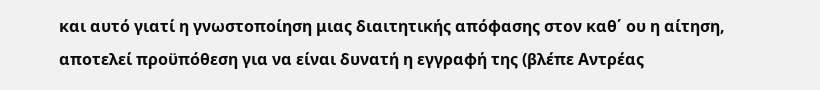και αυτό γιατί η γνωστοποίηση μιας διαιτητικής απόφασης στον καθ΄ ου η αίτηση, αποτελεί προϋπόθεση για να είναι δυνατή η εγγραφή της (βλέπε Αντρέας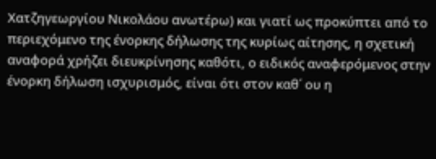Χατζηγεωργίου Νικολάου ανωτέρω) και γιατί ως προκύπτει από το περιεχόμενο της ένορκης δήλωσης της κυρίως αίτησης, η σχετική αναφορά χρήζει διευκρίνησης καθότι, ο ειδικός αναφερόμενος στην ένορκη δήλωση ισχυρισμός, είναι ότι στον καθ΄ ου η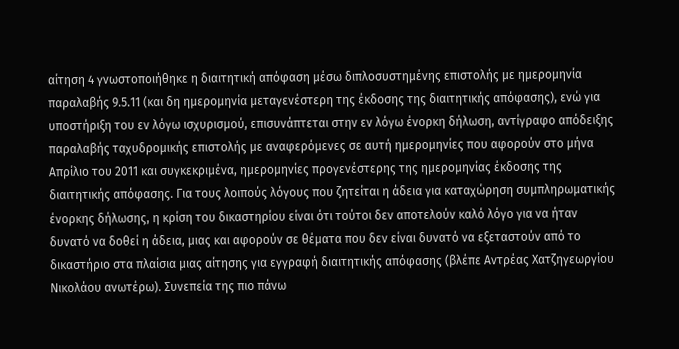αίτηση 4 γνωστοποιήθηκε η διαιτητική απόφαση μέσω διπλοσυστημένης επιστολής με ημερομηνία παραλαβής 9.5.11 (και δη ημερομηνία μεταγενέστερη της έκδοσης της διαιτητικής απόφασης), ενώ για υποστήριξη του εν λόγω ισχυρισμού, επισυνάπτεται στην εν λόγω ένορκη δήλωση, αντίγραφο απόδειξης παραλαβής ταχυδρομικής επιστολής με αναφερόμενες σε αυτή ημερομηνίες που αφορούν στο μήνα Απρίλιο του 2011 και συγκεκριμένα, ημερομηνίες προγενέστερης της ημερομηνίας έκδοσης της διαιτητικής απόφασης. Για τους λοιπούς λόγους που ζητείται η άδεια για καταχώρηση συμπληρωματικής ένορκης δήλωσης, η κρίση του δικαστηρίου είναι ότι τούτοι δεν αποτελούν καλό λόγο για να ήταν δυνατό να δοθεί η άδεια, μιας και αφορούν σε θέματα που δεν είναι δυνατό να εξεταστούν από το δικαστήριο στα πλαίσια μιας αίτησης για εγγραφή διαιτητικής απόφασης (βλέπε Αντρέας Χατζηγεωργίου Νικολάου ανωτέρω). Συνεπεία της πιο πάνω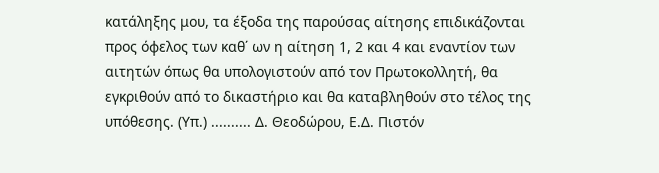κατάληξης μου, τα έξοδα της παρούσας αίτησης επιδικάζονται προς όφελος των καθ΄ ων η αίτηση 1, 2 και 4 και εναντίον των αιτητών όπως θα υπολογιστούν από τον Πρωτοκολλητή, θα εγκριθούν από το δικαστήριο και θα καταβληθούν στο τέλος της υπόθεσης. (Υπ.) .......... Δ. Θεοδώρου, Ε.Δ. Πιστόν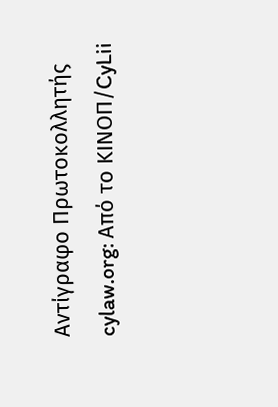Αντίγραφο Πρωτοκολλητής cylaw.org: Από το ΚΙΝOΠ/CyLii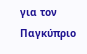για τον Παγκύπριο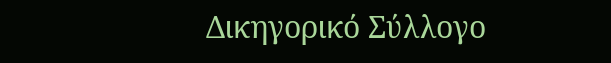Δικηγορικό Σύλλογο